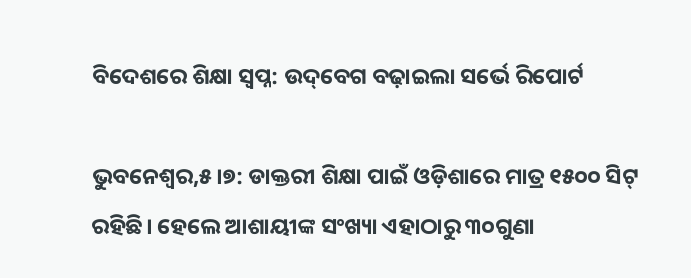ବିଦେଶରେ ଶିକ୍ଷା ସ୍ବପ୍ନ: ଉଦ୍‌ବେଗ ବଢ଼ାଇଲା ସର୍ଭେ ରିପୋର୍ଟ

ଭୁବନେଶ୍ୱର,୫।୭: ଡାକ୍ତରୀ ଶିକ୍ଷା ପାଇଁ ଓଡ଼ିଶାରେ ମାତ୍ର ୧୫୦୦ ସିଟ୍‌ ରହିଛି। ହେଲେ ଆଶାୟୀଙ୍କ ସଂଖ୍ୟା ଏହାଠାରୁ ୩୦ଗୁଣା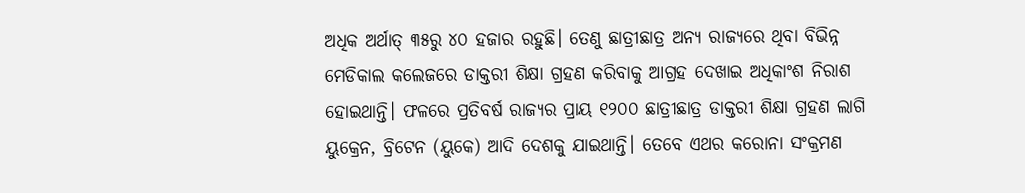ଅଧିକ ଅର୍ଥାତ୍‌ ୩୫ରୁ ୪୦ ହଜାର ରହୁଛି। ତେଣୁ ଛାତ୍ରୀଛାତ୍ର ଅନ୍ୟ ରାଜ୍ୟରେ ଥିବା ବିଭିନ୍ନ ମେଡିକାଲ କଲେଜରେ ଡାକ୍ତରୀ ଶିକ୍ଷା ଗ୍ରହଣ କରିବାକୁ ଆଗ୍ରହ ଦେଖାଇ ଅଧିକାଂଶ ନିରାଶ ହୋଇଥାନ୍ତି। ଫଳରେ ପ୍ରତିବର୍ଷ ରାଜ୍ୟର ପ୍ରାୟ ୧୨୦୦ ଛାତ୍ରୀଛାତ୍ର ଡାକ୍ତରୀ ଶିକ୍ଷା ଗ୍ରହଣ ଲାଗି ୟୁକ୍ରେନ, ବ୍ରିଟେନ (ୟୁକେ) ଆଦି ଦେଶକୁ ଯାଇଥାନ୍ତି। ତେବେ ଏଥର କରୋନା ସଂକ୍ରମଣ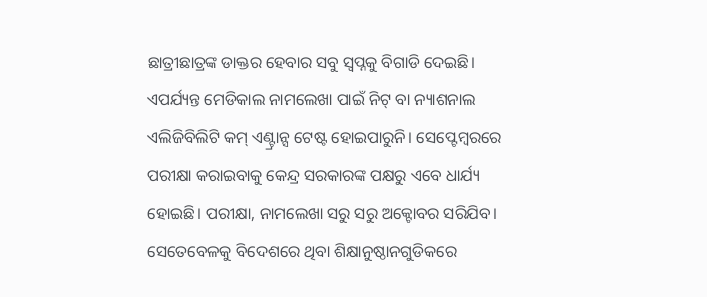ଛାତ୍ରୀଛାତ୍ରଙ୍କ ଡାକ୍ତର ହେବାର ସବୁ ସ୍ବପ୍ନକୁ ବିଗାଡି ଦେଇଛି। ଏପର୍ଯ୍ୟନ୍ତ ମେଡିକାଲ ନାମଲେଖା ପାଇଁ ନିଟ୍‌ ବା ନ୍ୟାଶନାଲ ଏଲିଜିବିଲିଟି କମ୍‌ ଏଣ୍ଟ୍ରାନ୍ସ ଟେଷ୍ଟ ହୋଇପାରୁନି। ସେପ୍ଟେମ୍ବରରେ ପରୀକ୍ଷା କରାଇବାକୁ କେନ୍ଦ୍ର ସରକାରଙ୍କ ପକ୍ଷରୁ ଏବେ ଧାର୍ଯ୍ୟ ହୋଇଛି। ପରୀକ୍ଷା, ନାମଲେଖା ସରୁ ସରୁ ଅକ୍ଟୋବର ସରିଯିବ। ସେତେବେଳକୁ ବିଦେଶରେ ଥିବା ଶିକ୍ଷାନୁଷ୍ଠାନଗୁଡିକରେ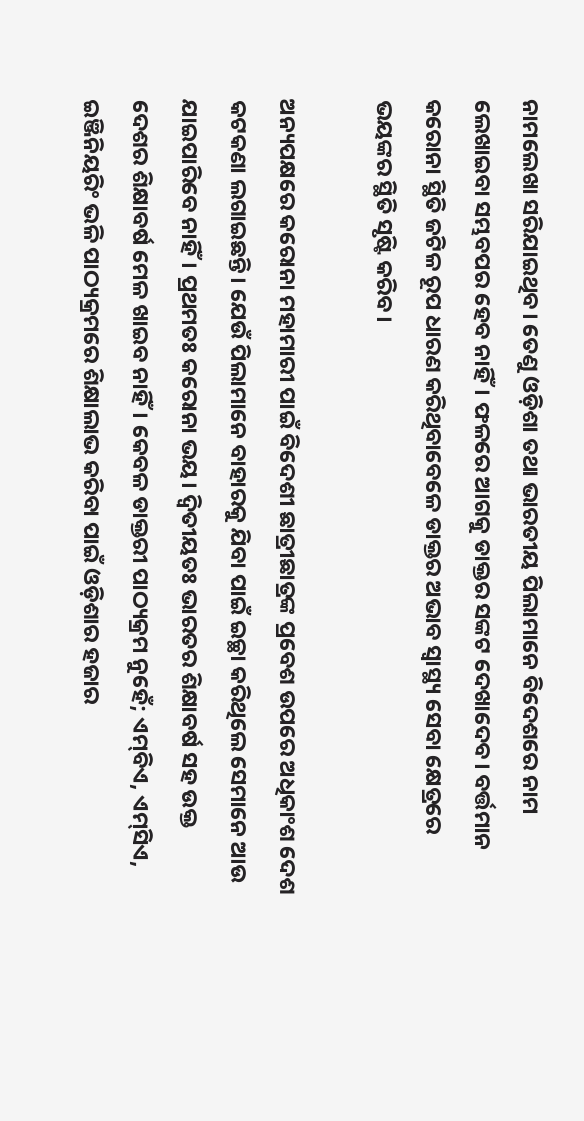ନାମଲେଖା ସରିଯାଇଥିବ। ତେଣୁ ଓଡ଼ିଶା ତଥା ଭାରତୀୟ ପିଲାମାନେ ବିଦେଶରେ ନାମ ଲେଖାଇବା ସମ୍ଭବପର ହେବ ନାହିଁ। ଫଳରେ ଆଗକୁ ଡାକ୍ତର ସଙ୍କଟ ଦେଖାଦେବ। ବର୍ତ୍ତମାନ କରୋନା ସ୍ଥିତି ଜଟିଳ ରୂପ ଧାରଣ କରିଥିବାବେଳେ ଡାକ୍ତର ଅଭାବ ସ୍ବାସ୍ଥ୍ୟ ସେବା କ୍ଷେତ୍ରରେ ଭୟଙ୍କର ସ୍ଥିତି ସୃଷ୍ଟି କରିବ।

ଅନ୍ୟପକ୍ଷରେ କରୋନା ମହାମାରୀ ପାଇଁ ବିଦେଶୀ ଛାତ୍ରୀଛାତ୍ରଙ୍କ ପ୍ରବେଶ ଉପରେ ଅଧିକାଂଶ ଦେଶ କଟକଣା ଲଗାଇଛନ୍ତି। ଯେଉଁ ପିଲାମାନେ ବାହାରକୁ ଯିବା ପାଇଁ ଇଚ୍ଛା କରିଥିଲେ ସେମାନେ ଆଉ ଯାଇପାରିବେ ନାହିଁ। ପ୍ରଥମତଃ କରୋନା ଭୟ। ଦ୍ୱିତୀୟତଃ ଭାରତର ଶିକ୍ଷାବର୍ଷ ସହ ଉକ୍ତ ଦେଶର ଶିକ୍ଷାବର୍ଷ ମେଳ ଖାଇବ ନାହିଁ। କେବଳ ଡାକ୍ତରୀ ପାଠ୍ୟକ୍ରମ ନୁହେଁ; ଏମ୍‌ବିଏ, ଏମ୍‌ସିଏ, ଇଞ୍ଜିନିୟରିଂ ଭଳି ପାଠ୍ୟକ୍ରମରେ ଶିକ୍ଷାଲାଭ କରିବା ପାଇଁ ଓଡ଼ିଶାର ହଜାର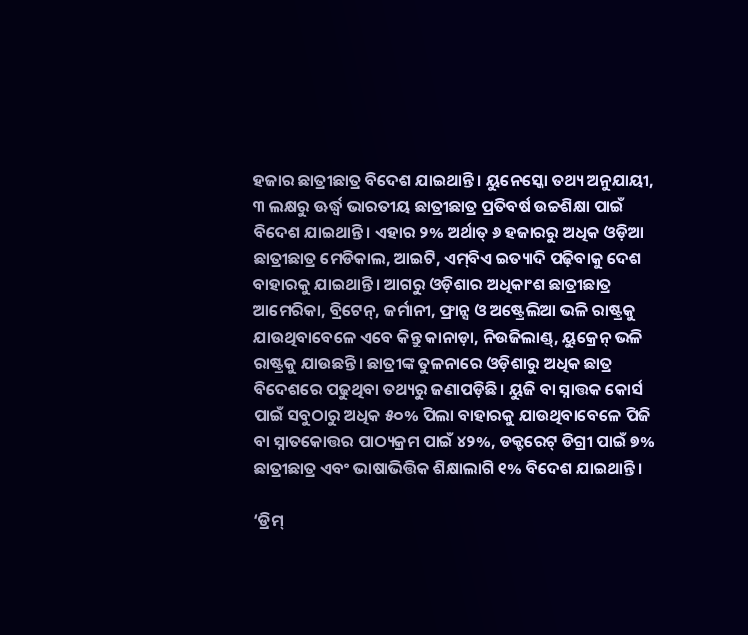ହଜାର ଛାତ୍ରୀଛାତ୍ର ବିଦେଶ ଯାଇଥାନ୍ତି। ୟୁନେସ୍କୋ ତଥ୍ୟ ଅନୁଯାୟୀ, ୩ ଲକ୍ଷରୁ ଊର୍ଦ୍ଧ୍ୱ ଭାରତୀୟ ଛାତ୍ରୀଛାତ୍ର ପ୍ରତିବର୍ଷ ଉଚ୍ଚଶିକ୍ଷା ପାଇଁ ବିଦେଶ ଯାଇଥାନ୍ତି। ଏହାର ୨% ଅର୍ଥାତ୍‌ ୬ ହଜାରରୁ ଅଧିକ ଓଡ଼ିଆ ଛାତ୍ରୀଛାତ୍ର ମେଡିକାଲ, ଆଇଟି, ଏମ୍‌ବିଏ ଇତ୍ୟାଦି ପଢ଼ିବାକୁ ଦେଶ ବାହାରକୁ ଯାଇଥାନ୍ତି। ଆଗରୁ ଓଡ଼ିଶାର ଅଧିକାଂଶ ଛାତ୍ରୀଛାତ୍ର ଆମେରିକା, ବ୍ରିଟେନ୍‌, ଜର୍ମାନୀ, ଫ୍ରାନ୍ସ ଓ ଅଷ୍ଟ୍ରେଲିଆ ଭଳି ରାଷ୍ଟ୍ରକୁ ଯାଉଥିବାବେଳେ ଏବେ କିନ୍ତୁ କାନାଡ଼ା, ନିଉଜିଲାଣ୍ଡ୍‌, ୟୁକ୍ରେନ୍‌ ଭଳି ରାଷ୍ଟ୍ରକୁ ଯାଉଛନ୍ତି। ଛାତ୍ରୀଙ୍କ ତୁଳନାରେ ଓଡ଼ିଶାରୁ ଅଧିକ ଛାତ୍ର ବିଦେଶରେ ପଢୁଥିବା ତଥ୍ୟରୁ ଜଣାପଡ଼ିଛି। ୟୁଜି ବା ସ୍ନାତ୍ତକ କୋର୍ସ ପାଇଁ ସବୁଠାରୁ ଅଧିକ ୫୦% ପିଲା ବାହାରକୁ ଯାଉଥିବାବେଳେ ପିଜି ବା ସ୍ନାତକୋତ୍ତର ପାଠ୍ୟକ୍ରମ ପାଇଁ ୪୨%, ଡକ୍ଟରେଟ୍‌ ଡିଗ୍ରୀ ପାଇଁ ୭% ଛାତ୍ରୀଛାତ୍ର ଏବଂ ଭାଷାଭିତ୍ତିକ ଶିକ୍ଷାଲାଗି ୧% ବିଦେଶ ଯାଇଥାନ୍ତି।

‘ଡ୍ରିମ୍‌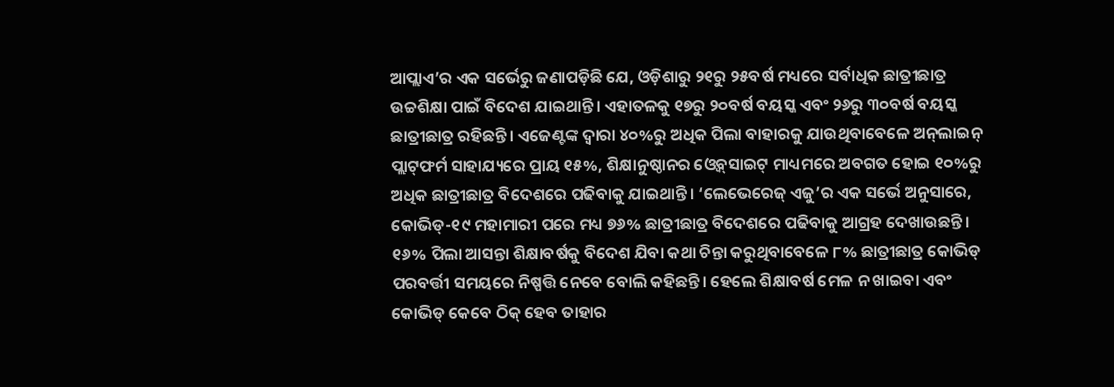ଆପ୍ଲାଏ’ର ଏକ ସର୍ଭେରୁ ଜଣାପଡ଼ିଛି ଯେ, ଓଡ଼ିଶାରୁ ୨୧ରୁ ୨୫ବର୍ଷ ମଧ୍ୟରେ ସର୍ବାଧିକ ଛାତ୍ରୀଛାତ୍ର ଉଚ୍ଚଶିକ୍ଷା ପାଇଁ ବିଦେଶ ଯାଇଥାନ୍ତି। ଏହାତଳକୁ ୧୭ରୁ ୨୦ବର୍ଷ ବୟସ୍କ ଏବଂ ୨୬ରୁ ୩୦ବର୍ଷ ବୟସ୍କ ଛାତ୍ରୀଛାତ୍ର ରହିଛନ୍ତି। ଏଜେଣ୍ଟଙ୍କ ଦ୍ୱାରା ୪୦%ରୁ ଅଧିକ ପିଲା ବାହାରକୁ ଯାଉଥିବାବେଳେ ଅନ୍‌ଲାଇନ୍‌ ପ୍ଲାଟ୍‌ଫର୍ମ ସାହାଯ୍ୟରେ ପ୍ରାୟ ୧୫%, ଶିକ୍ଷାନୁଷ୍ଠାନର ଓ୍ବେବ୍‌ସାଇଟ୍‌ ମାଧ୍ୟମରେ ଅବଗତ ହୋଇ ୧୦%ରୁ ଅଧିକ ଛାତ୍ରୀଛାତ୍ର ବିଦେଶରେ ପଢିବାକୁ ଯାଇଥାନ୍ତି। ‘ଲେଭେରେଜ୍‌ ଏଜୁ’ର ଏକ ସର୍ଭେ ଅନୁସାରେ, କୋଭିଡ୍‌-୧୯ ମହାମାରୀ ପରେ ମଧ୍ୟ ୭୬% ଛାତ୍ରୀଛାତ୍ର ବିଦେଶରେ ପଢିବାକୁ ଆଗ୍ରହ ଦେଖାଉଛନ୍ତି। ୧୬% ପିଲା ଆସନ୍ତା ଶିକ୍ଷାବର୍ଷକୁ ବିଦେଶ ଯିବା କଥା ଚିନ୍ତା କରୁଥିବାବେଳେ ୮% ଛାତ୍ରୀଛାତ୍ର କୋଭିଡ୍‌ ପରବର୍ତ୍ତୀ ସମୟରେ ନିଷ୍ପତ୍ତି ନେବେ ବୋଲି କହିଛନ୍ତି। ହେଲେ ଶିକ୍ଷାବର୍ଷ ମେଳ ନ ଖାଇବା ଏବଂ କୋଭିଡ୍‌ କେବେ ଠିକ୍‌ ହେବ ତାହାର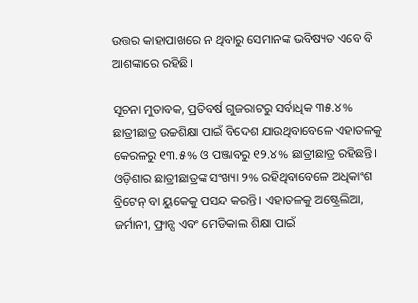ଉତ୍ତର କାହାପାଖରେ ନ ଥିବାରୁ ସେମାନଙ୍କ ଭବିଷ୍ୟତ ଏବେ ବି ଆଶଙ୍କାରେ ରହିଛି।

ସୂଚନା ମୁତାବକ, ପ୍ରତିବର୍ଷ ଗୁଜରାଟରୁ ସର୍ବାଧିକ ୩୫.୪% ଛାତ୍ରୀଛାତ୍ର ଉଚ୍ଚଶିକ୍ଷା ପାଇଁ ବିଦେଶ ଯାଉଥିବାବେଳେ ଏହାତଳକୁ କେରଳରୁ ୧୩.୫% ଓ ପଞ୍ଜାବରୁ ୧୨.୪% ଛାତ୍ରୀଛାତ୍ର ରହିଛନ୍ତି। ଓଡ଼ିଶାର ଛାତ୍ରୀଛାତ୍ରଙ୍କ ସଂଖ୍ୟା ୨% ରହିଥିବାବେଳେ ଅଧିକାଂଶ ବ୍ରିଟେନ୍‌ ବା ୟୁକେକୁ ପସନ୍ଦ କରନ୍ତି। ଏହାତଳକୁ ଅଷ୍ଟ୍ରେଲିଆ, ଜର୍ମାନୀ, ଫ୍ରାନ୍ସ ଏବଂ ମେଡିକାଲ ଶିକ୍ଷା ପାଇଁ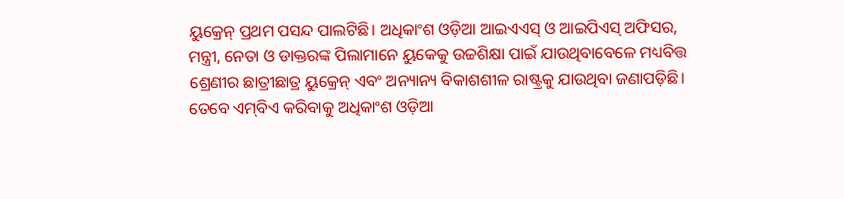ୟୁକ୍ରେନ୍‌ ପ୍ରଥମ ପସନ୍ଦ ପାଲଟିଛି। ଅଧିକାଂଶ ଓଡ଼ିଆ ଆଇଏଏସ୍‌ ଓ ଆଇପିଏସ୍‌ ଅଫିସର, ମନ୍ତ୍ରୀ, ନେତା ଓ ଡାକ୍ତରଙ୍କ ପିଲାମାନେ ୟୁକେକୁ ଉଚ୍ଚଶିକ୍ଷା ପାଇଁ ଯାଉଥିବାବେଳେ ମଧ୍ୟବିତ୍ତ ଶ୍ରେଣୀର ଛାତ୍ରୀଛାତ୍ର ୟୁକ୍ରେନ୍‌ ଏବଂ ଅନ୍ୟାନ୍ୟ ବିକାଶଶୀଳ ରାଷ୍ଟ୍ରକୁ ଯାଉଥିବା ଜଣାପଡ଼ିଛି। ତେବେ ଏମ୍‌ବିଏ କରିବାକୁ ଅଧିକାଂଶ ଓଡ଼ିଆ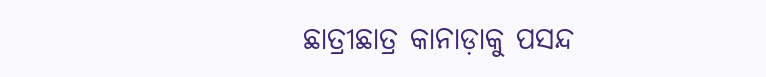ଛାତ୍ରୀଛାତ୍ର କାନାଡ଼ାକୁ ପସନ୍ଦ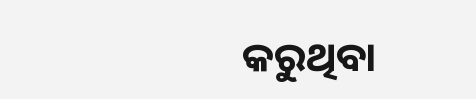କରୁଥିବା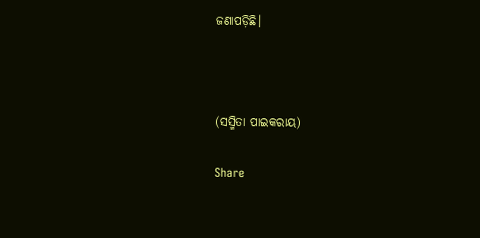ଜଣାପଡ଼ିଛି।



(ସସ୍ମିତା ପାଇକରାୟ)

Share